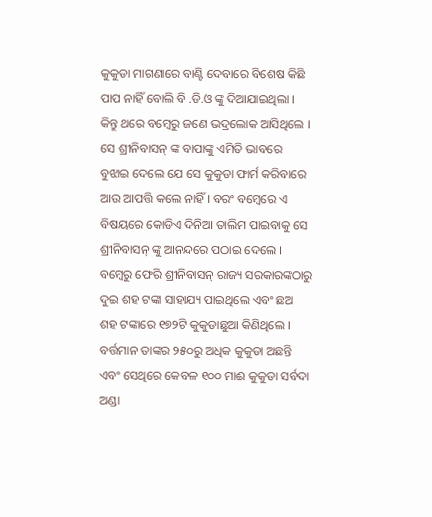କୁକୁଡା ମାଗଣାରେ ବାଣ୍ଟି ଦେବାରେ ବିଶେଷ କିଛି ପାପ ନାହିଁ ବୋଲି ବି .ଡି.ଓ ଙ୍କୁ ଦିଆଯାଇଥିଲା ।
କିନ୍ତୁ ଥରେ ବମ୍ବେରୁ ଜଣେ ଭଦ୍ରଲୋକ ଆସିଥିଲେ । ସେ ଶ୍ରୀନିବାସନ୍ ଙ୍କ ବାପାଙ୍କୁ ଏମିତି ଭାବରେ ବୁଝାଇ ଦେଲେ ଯେ ସେ କୁକୁଡା ଫାର୍ମ କରିବାରେ ଆଉ ଆପତ୍ତି କଲେ ନାହିଁ । ବରଂ ବମ୍ବେରେ ଏ ବିଷୟରେ କୋଡିଏ ଦିନିଆ ତାଲିମ ପାଇବାକୁ ସେ ଶ୍ରୀନିବାସନ୍ ଙ୍କୁ ଆନନ୍ଦରେ ପଠାଇ ଦେଲେ । ବମ୍ବେରୁ ଫେରି ଶ୍ରୀନିବାସନ୍ ରାଜ୍ୟ ସରକାରଙ୍କଠାରୁ ଦୁଇ ଶହ ଟଙ୍କା ସାହାଯ୍ୟ ପାଇଥିଲେ ଏବଂ ଛଅ ଶହ ଟଙ୍କାରେ ୧୭୨ଟି କୁକୁଡାଛୁଆ କିଣିଥିଲେ । ବର୍ତ୍ତମାନ ତାଙ୍କର ୨୫୦ରୁ ଅଧିକ କୁକୁଡା ଅଛନ୍ତି ଏବଂ ସେଥିରେ କେବଳ ୧୦୦ ମାଈ କୁକୁଡା ସର୍ବଦା ଅଣ୍ଡା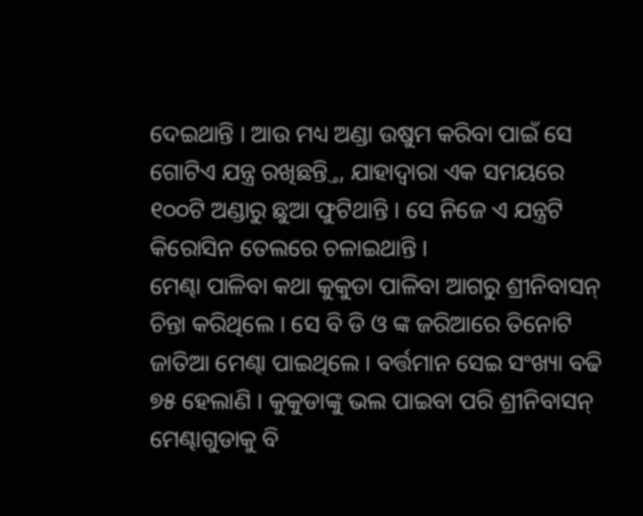ଦେଇଥାନ୍ତି । ଆଉ ମଧ୍ୟ ଅଣ୍ଡା ଉଷୁମ କରିବା ପାଇଁ ସେ ଗୋଟିଏ ଯନ୍ତ୍ର ରଖିଛନ୍ତ୍ତି, ଯାହାଦ୍ୱାରା ଏକ ସମୟରେ ୧୦୦ଟି ଅଣ୍ଡାରୁ ଛୁଆ ଫୁଟିଥାନ୍ତି । ସେ ନିଜେ ଏ ଯନ୍ତ୍ରଟି କିରୋସିନ ତେଲରେ ଚଳାଇଥାନ୍ତି ।
ମେଣ୍ଢା ପାଳିବା କଥା କୁକୁଡା ପାଳିବା ଆଗରୁ ଶ୍ରୀନିବାସନ୍ ଚିନ୍ତା କରିଥିଲେ । ସେ ବି ଡି ଓ ଙ୍କ ଜରିଆରେ ତିନୋଟି ଜାତିଆ ମେଣ୍ଢା ପାଇଥିଲେ । ବର୍ତ୍ତମାନ ସେଇ ସଂଖ୍ୟା ବଢି ୭୫ ହେଲାଣି । କୁକୁଡାଙ୍କୁ ଭଲ ପାଇବା ପରି ଶ୍ରୀନିବାସନ୍ ମେଣ୍ଢାଗୁଡାକୁ ବି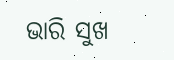ଭାରି ସୁଖ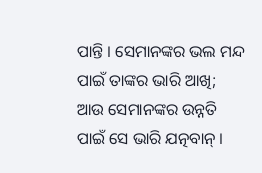ପାନ୍ତି । ସେମାନଙ୍କର ଭଲ ମନ୍ଦ ପାଇଁ ତାଙ୍କର ଭାରି ଆଖି; ଆଉ ସେମାନଙ୍କର ଉନ୍ନତି ପାଇଁ ସେ ଭାରି ଯତ୍ନବାନ୍ ।